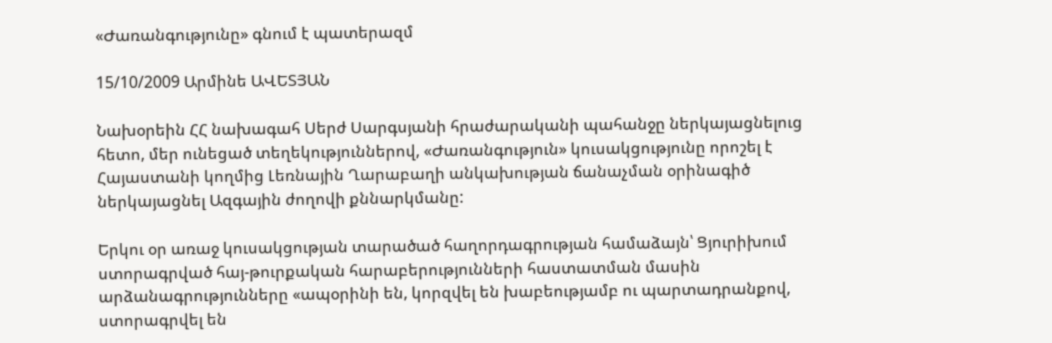«Ժառանգությունը» գնում է պատերազմ

15/10/2009 Արմինե ԱՎԵՏՅԱՆ

Նախօրեին ՀՀ նախագահ Սերժ Սարգսյանի հրաժարականի պահանջը ներկայացնելուց հետո, մեր ունեցած տեղեկություններով, «Ժառանգություն» կուսակցությունը որոշել է Հայաստանի կողմից Լեռնային Ղարաբաղի անկախության ճանաչման օրինագիծ ներկայացնել Ազգային ժողովի քննարկմանը:

Երկու օր առաջ կուսակցության տարածած հաղորդագրության համաձայն՝ Ցյուրիխում ստորագրված հայ-թուրքական հարաբերությունների հաստատման մասին արձանագրությունները «ապօրինի են, կորզվել են խաբեությամբ ու պարտադրանքով, ստորագրվել են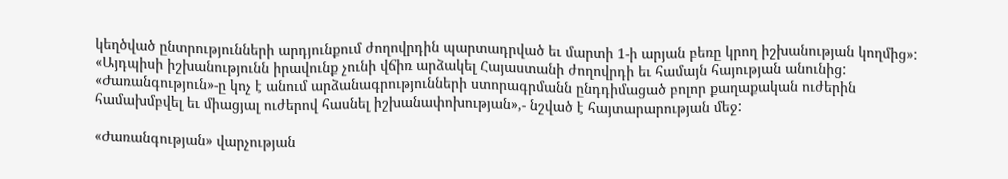կեղծված ընտրությունների արդյունքում ժողովրդին պարտադրված եւ մարտի 1-ի արյան բեռը կրող իշխանության կողմից»: «Այդպիսի իշխանությունն իրավունք չունի վճիռ արձակել Հայաստանի ժողովրդի եւ համայն հայության անունից: «Ժառանգություն»-ը կոչ է անում արձանագրությունների ստորագրմանն ընդդիմացած բոլոր քաղաքական ուժերին համախմբվել եւ միացյալ ուժերով հասնել իշխանափոխության»,- նշված է հայտարարության մեջ:

«Ժառանգության» վարչության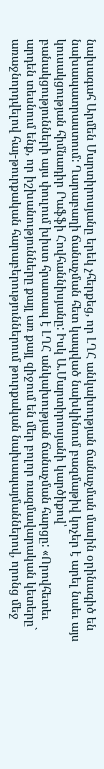նախագահ Արմեն Մարտիրոսյանը երեկ չհերքեց, որ ԼՂՀ անկախության ճանաչման մասին օրինագիծ են նախապատրաստում: Ղարաբաղի ճանաչման հետ կապված նախկինում բազմաթիվ կոչեր է արել նաեւ այս կուսակցության հիմնադիր Րաֆֆի Հովհաննիսյանը: Իսկ Ա.Մարտիրոսյանի կարծիքով՝ բանակցությունների այս փուլում խիստ հրատապ է ԼՂՀ անկախության ճանաչման հարցը: «Որովհետեւ արդեն տեսնում ենք, որ իշխանությունները քայլ առ քայլ զիջում են մեր բոլոր ռազմավարական կետերը` առաջնորդվելով հայ-թուրքական հարաբերություններում թուրքական նախապայմաններով, որոնց մեջ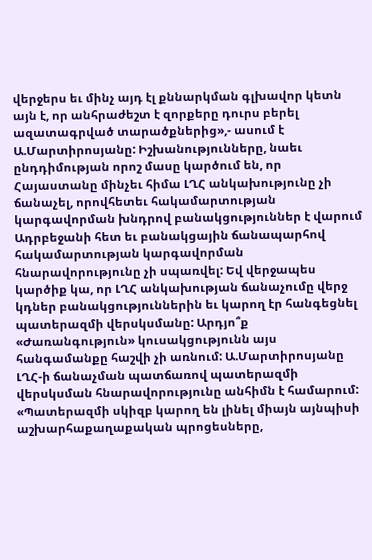վերջերս եւ մինչ այդ էլ քննարկման գլխավոր կետն այն է, որ անհրաժեշտ է զորքերը դուրս բերել ազատագրված տարածքներից»,- ասում է Ա.Մարտիրոսյանը: Իշխանությունները, նաեւ ընդդիմության որոշ մասը կարծում են, որ Հայաստանը մինչեւ հիմա ԼՂՀ անկախությունը չի ճանաչել, որովհետեւ հակամարտության կարգավորման խնդրով բանակցություններ է վարում Ադրբեջանի հետ եւ բանակցային ճանապարհով հակամարտության կարգավորման հնարավորությունը չի սպառվել: Եվ վերջապես կարծիք կա, որ ԼՂՀ անկախության ճանաչումը վերջ կդներ բանակցություններին եւ կարող էր հանգեցնել պատերազմի վերսկսմանը: Արդյո՞ք «Ժառանգություն» կուսակցությունն այս հանգամանքը հաշվի չի առնում: Ա.Մարտիրոսյանը ԼՂՀ-ի ճանաչման պատճառով պատերազմի վերսկսման հնարավորությունը անհիմն է համարում: «Պատերազմի սկիզբ կարող են լինել միայն այնպիսի աշխարհաքաղաքական պրոցեսները,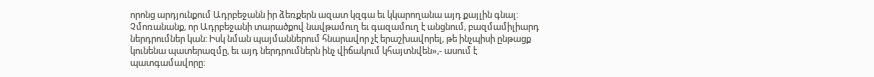որոնց արդյունքում Ադրբեջանն իր ձեռքերն ազատ կզգա եւ կկարողանա այդ քայլին գնալ: Չմոռանանք, որ Ադրբեջանի տարածքով նավթամուղ եւ գազամուղ է անցնում, բազմամիլիարդ ներդրումներ կան: Իսկ նման պայմաններում հնարավոր չէ երաշխավորել, թե ինչպիսի ընթացք կունենա պատերազմը, եւ այդ ներդրումներն ինչ վիճակում կհայտնվեն»,- ասում է պատգամավորը: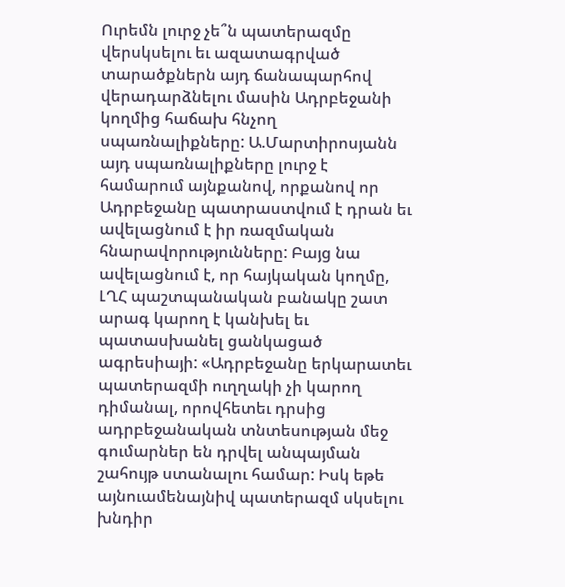Ուրեմն լուրջ չե՞ն պատերազմը վերսկսելու եւ ազատագրված տարածքներն այդ ճանապարհով վերադարձնելու մասին Ադրբեջանի կողմից հաճախ հնչող սպառնալիքները: Ա.Մարտիրոսյանն այդ սպառնալիքները լուրջ է համարում այնքանով, որքանով որ Ադրբեջանը պատրաստվում է դրան եւ ավելացնում է իր ռազմական հնարավորությունները: Բայց նա ավելացնում է, որ հայկական կողմը, ԼՂՀ պաշտպանական բանակը շատ արագ կարող է կանխել եւ պատասխանել ցանկացած ագրեսիայի: «Ադրբեջանը երկարատեւ պատերազմի ուղղակի չի կարող դիմանալ, որովհետեւ դրսից ադրբեջանական տնտեսության մեջ գումարներ են դրվել անպայման շահույթ ստանալու համար: Իսկ եթե այնուամենայնիվ պատերազմ սկսելու խնդիր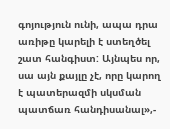գոյություն ունի, ապա դրա առիթը կարելի է ստեղծել շատ հանգիստ: Այնպես որ, սա այն քայլը չէ, որը կարող է պատերազմի սկսման պատճառ հանդիսանալ»,-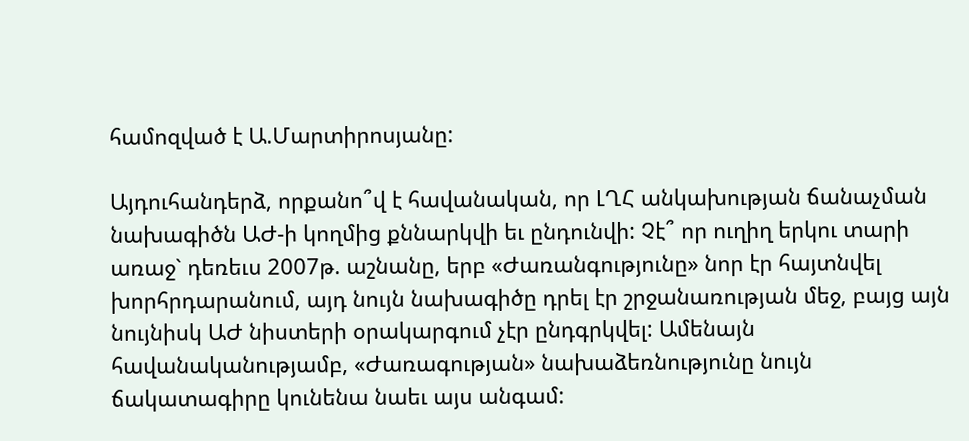համոզված է Ա.Մարտիրոսյանը:

Այդուհանդերձ, որքանո՞վ է հավանական, որ ԼՂՀ անկախության ճանաչման նախագիծն ԱԺ-ի կողմից քննարկվի եւ ընդունվի: Չէ՞ որ ուղիղ երկու տարի առաջ` դեռեւս 2007թ. աշնանը, երբ «Ժառանգությունը» նոր էր հայտնվել խորհրդարանում, այդ նույն նախագիծը դրել էր շրջանառության մեջ, բայց այն նույնիսկ ԱԺ նիստերի օրակարգում չէր ընդգրկվել: Ամենայն հավանականությամբ, «Ժառագության» նախաձեռնությունը նույն ճակատագիրը կունենա նաեւ այս անգամ: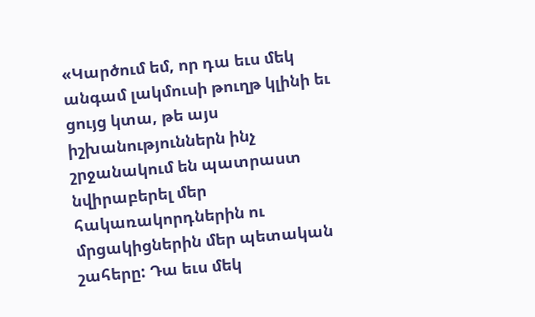«Կարծում եմ, որ դա եւս մեկ անգամ լակմուսի թուղթ կլինի եւ ցույց կտա, թե այս իշխանություններն ինչ շրջանակում են պատրաստ նվիրաբերել մեր հակառակորդներին ու մրցակիցներին մեր պետական շահերը: Դա եւս մեկ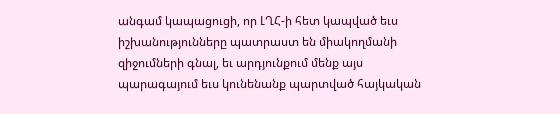անգամ կապացուցի, որ ԼՂՀ-ի հետ կապված եւս իշխանությունները պատրաստ են միակողմանի զիջումների գնալ, եւ արդյունքում մենք այս պարագայում եւս կունենանք պարտված հայկական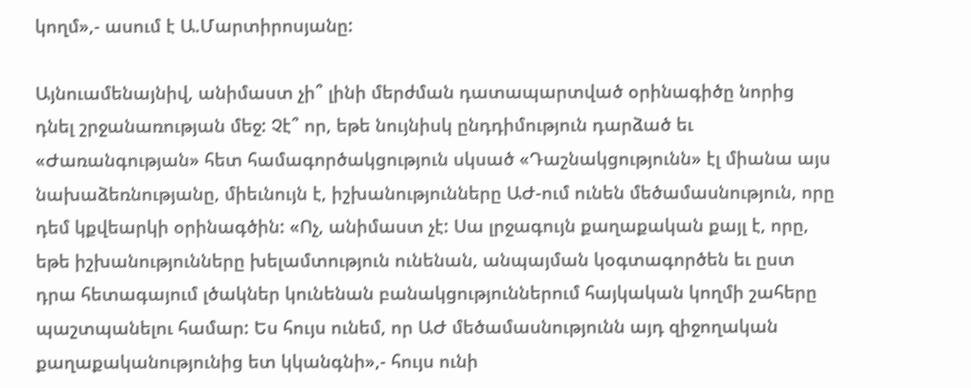կողմ»,- ասում է Ա.Մարտիրոսյանը:

Այնուամենայնիվ, անիմաստ չի՞ լինի մերժման դատապարտված օրինագիծը նորից դնել շրջանառության մեջ: Չէ՞ որ, եթե նույնիսկ ընդդիմություն դարձած եւ «Ժառանգության» հետ համագործակցություն սկսած «Դաշնակցությունն» էլ միանա այս նախաձեռնությանը, միեւնույն է, իշխանությունները ԱԺ-ում ունեն մեծամասնություն, որը դեմ կքվեարկի օրինագծին: «Ոչ, անիմաստ չէ: Սա լրջագույն քաղաքական քայլ է, որը, եթե իշխանությունները խելամտություն ունենան, անպայման կօգտագործեն եւ ըստ դրա հետագայում լծակներ կունենան բանակցություններում հայկական կողմի շահերը պաշտպանելու համար: Ես հույս ունեմ, որ ԱԺ մեծամասնությունն այդ զիջողական քաղաքականությունից ետ կկանգնի»,- հույս ունի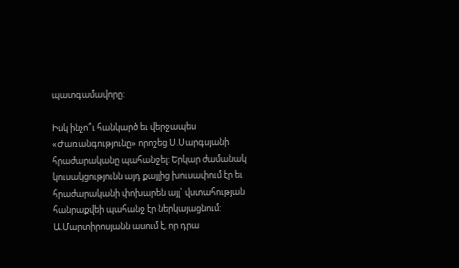պատգամավորը:

Իսկ ինչո՞ւ հանկարծ եւ վերջապես «Ժառանգությունը» որոշեց Ս.Սարգսյանի հրաժարականը պահանջել: Երկար ժամանակ կուսակցությունն այդ քայլից խուսափում էր եւ հրաժարականի փոխարեն այլ` վստահության հանրաքվեի պահանջ էր ներկայացնում: Ա.Մարտիրոսյանն ասում է, որ դրա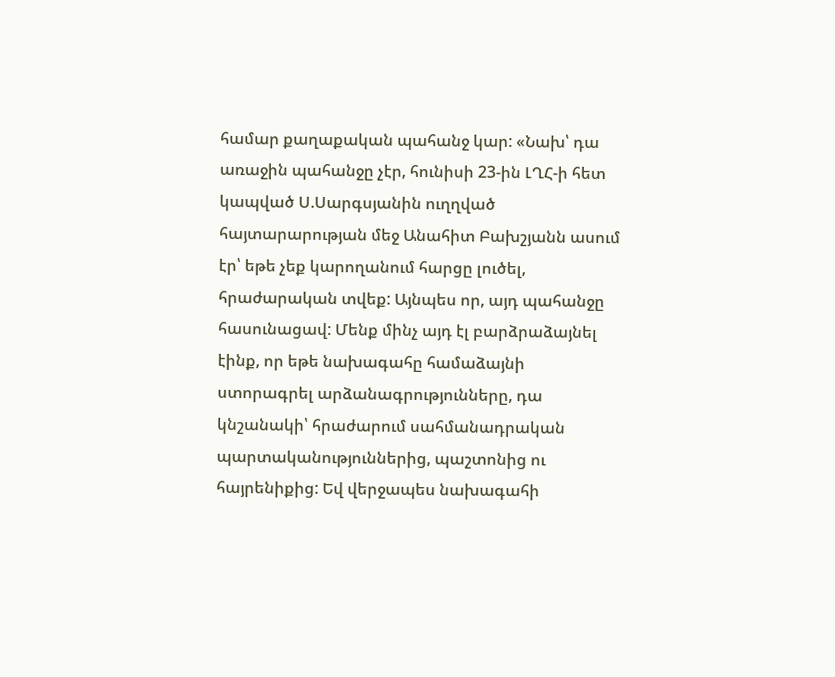համար քաղաքական պահանջ կար: «Նախ՝ դա առաջին պահանջը չէր, հունիսի 23-ին ԼՂՀ-ի հետ կապված Ս.Սարգսյանին ուղղված հայտարարության մեջ Անահիտ Բախշյանն ասում էր՝ եթե չեք կարողանում հարցը լուծել, հրաժարական տվեք: Այնպես որ, այդ պահանջը հասունացավ: Մենք մինչ այդ էլ բարձրաձայնել էինք, որ եթե նախագահը համաձայնի ստորագրել արձանագրությունները, դա կնշանակի՝ հրաժարում սահմանադրական պարտականություններից, պաշտոնից ու հայրենիքից: Եվ վերջապես նախագահի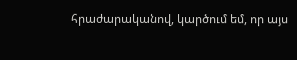հրաժարականով, կարծում եմ, որ այս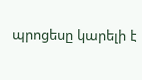պրոցեսը կարելի է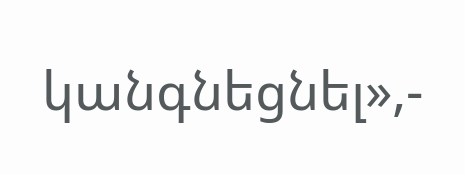կանգնեցնել»,-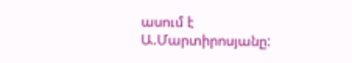ասում է Ա.Մարտիրոսյանը: